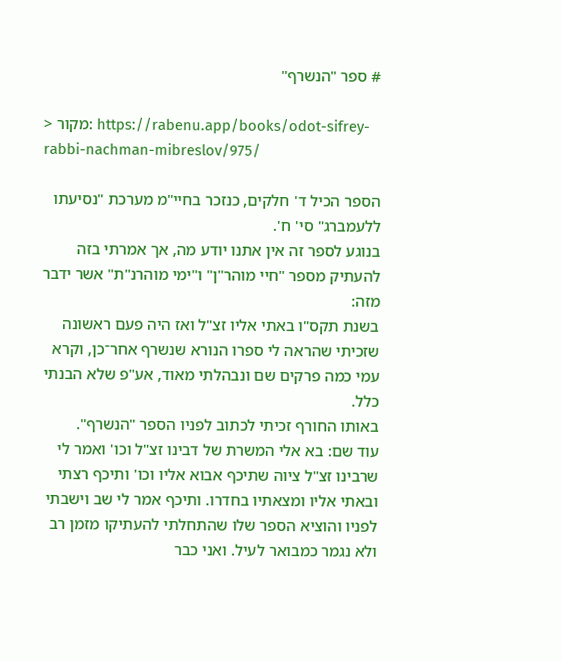# ספר "הנשרף"

> מקור: https://rabenu.app/books/odot-sifrey-rabbi-nachman-mibreslov/975/

הספר הכיל ד' חלקים, כנזכר בחיי"מ מערכת "נסיעתו ללעמברג" סי' ח'.
בנוגע לספר זה אין אתנו יודע מה, אך אמרתי בזה להעתיק מספר "חיי מוהר"ן" ו"ימי מוהרנ"ת" אשר ידבר מזה:
בשנת תקס"ו באתי אליו זצ"ל ואז היה פעם ראשונה שזכיתי שהראה לי ספרו הנורא שנשרף אחר־כן, וקרא עמי כמה פרקים שם ונבהלתי מאוד, אע"פ שלא הבנתי כלל.
באותו החורף זכיתי לכתוב לפניו הספר "הנשרף".
עוד שם: בא אלי המשרת של דבינו זצ"ל וכו' ואמר לי שרבינו זצ"ל ציוה שתיכף אבוא אליו וכו' ותיכף רצתי ובאתי אליו ומצאתיו בחדרו. ותיכף אמר לי שב וישבתי לפניו והוציא הספר שלו שהתחלתי להעתיקו מזמן רב ולא נגמר כמבואר לעיל. ואני כבר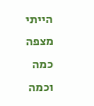הייתי מצפה כמה וכמה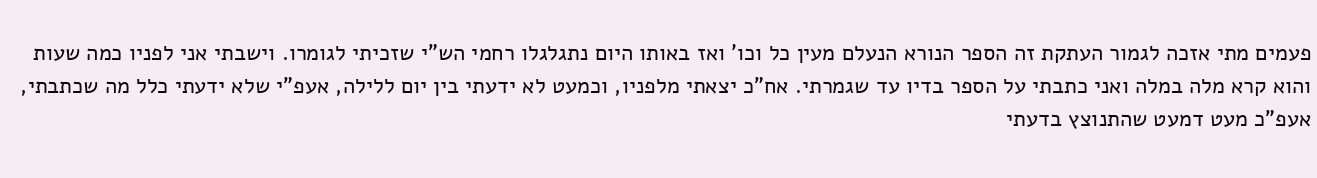פעמים מתי אזכה לגמור העתקת זה הספר הנורא הנעלם מעין כל וכו' ואז באותו היום נתגלגלו רחמי הש"י שזכיתי לגומרו. וישבתי אני לפניו כמה שעות והוא קרא מלה במלה ואני כתבתי על הספר בדיו עד שגמרתי. אח"כ יצאתי מלפניו, וכמעט לא ידעתי בין יום ללילה, אעפ"י שלא ידעתי כלל מה שכתבתי, אעפ"כ מעט דמעט שהתנוצץ בדעתי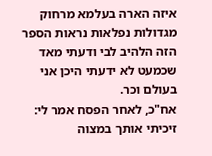איזה הארה בעלמא מרחוק מגדולות נפלאות נראות הספר הזה הלהיב לבי ודעתי מאד שכמעט לא ידעתי היכן אני בעולם וכר.
אח"כ, לאחר הפסח אמר לי: זיכיתי אותך במצוה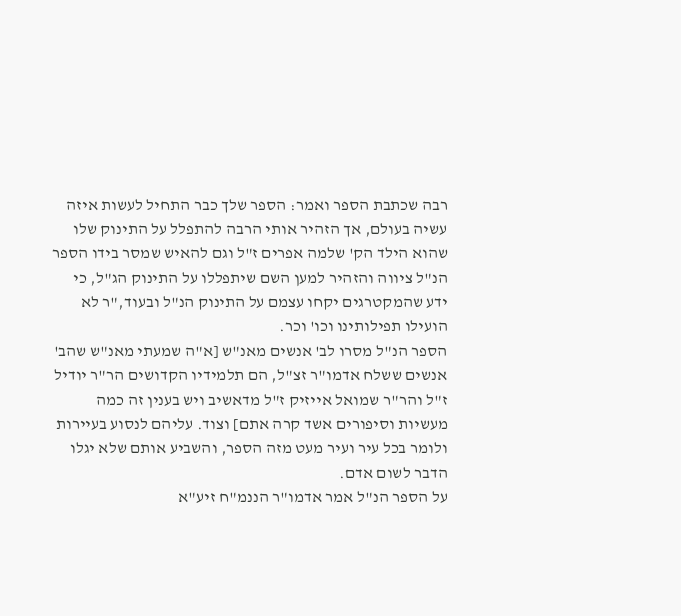רבה שכתבת הספר ואמר: הספר שלך כבר התחיל לעשות איזה עשיה בעולם, אך הזהיר אותי הרבה להתפלל על התינוק שלו שהוא הילד הק' שלמה אפרים ז"ל וגם להאיש שמסר בידו הספר הנ"ל ציווה והזהיר למען השם שיתפללו על התינוק הג"ל, כי ידע שהמקטרגים יקחו עצמם על התינוק הנ"ל ובעוד,"ר לא הועילו תפילותינו וכו' וכר.
הספר הנ"ל מסרו לב' אנשים מאנ"ש [א"ה שמעתי מאנ"ש שהב' אנשים ששלח אדמו"ר זצ"ל, הם תלמידיו הקדושים הר"ר יודיל ז"ל והר"ר שמואל אייזיק ז"ל מדאשיב ויש בענין זה כמה מעשיות וסיפורים אשד קרה אתם] וצוד. עליהם לנסוע בעיירות ולומר בכל עיר ועיר מעט מזה הספר, והשביע אותם שלא יגלו הדבר לשום אדם.
על הספר הנ"ל אמר אדמו"ר הננמ"ח זיע"א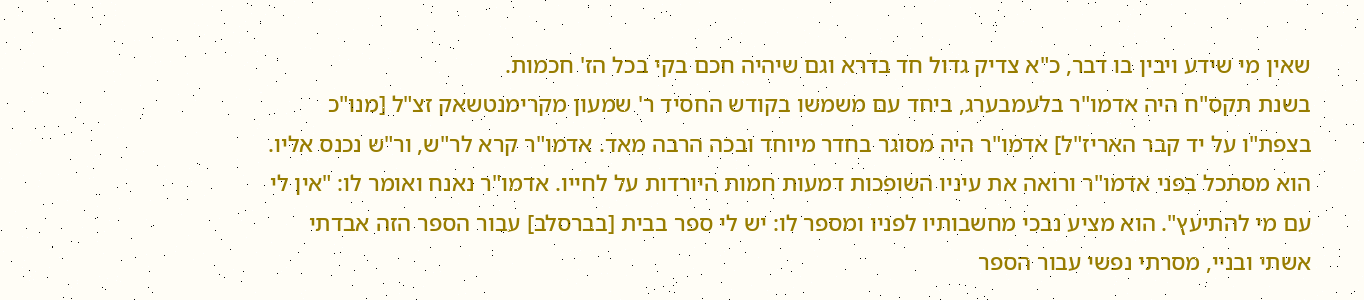שאין מי שידע ויבין בו דבר, כ"א צדיק גדול חד בדרא וגם שיהיה חכם בקי בכל הז' חכמות.
בשנת תקס"ח היה אדמו"ר בלעמבערג, ביחד עם משמשו בקודש החסיד ר' שמעון מקרימנטשאק זצ"ל [מנו"כ בצפת"ו על יד קבר האריז"ל] אדמו"ר היה מסוגר בחדר מיוחד ובכה הרבה מאד. אדמו"ר קרא לר"ש, ור"ש נכנס אליו. הוא מסתכל בפני אדמו"ר ורואה את עיניו השופכות דמעות חמות היורדות על לחייו. אדמו"ר נאנח ואומר לו: "אין לי עם מי להתיעץ". הוא מציע נבכי מחשבותיו לפניו ומספר לו: יש לי ספר בבית [בברסלב] עבור הספר הזה אבדתי אשתי ובניי, מסרתי נפשי עבור הספר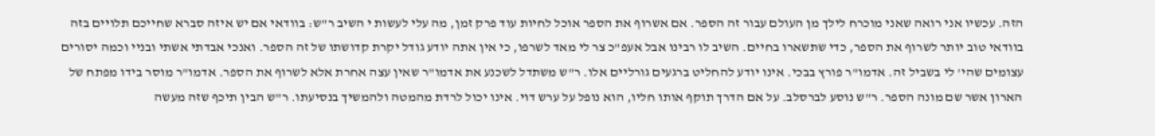הזה. עכשיו אני רואה שאני מוכרח לילך מן העולם עבור זה הספר. אם אשרוף את הספר אוכל לחיות עוד פרק זמן, מה עלי לעשות י השיב ר"ש: בוודאי אם יש איזה סברא שחייכם תלויים בזה בוודאי טוב יותר לשרוף את הספר, כדי שתשארו בחיים. השיב לו רבינו אבל אעפ"כ צר לי מאד לשרפו, כי אין אתה יודע גודל יקרת קדושתו של זה הספר. ואנכי אבדתי אשתי ובניי וכמה יסורים עצומים שהי' לי בשביל זה. אדמו"ר פורץ בבכי. אינו יודע להחליט ברגעים גורליים אלו. ר"ש משתדל לשכנע את אדמו"ר שאין עצה אחרת אלא לשרוף את הספר. אדמו"ר מוסר בידו מפתח של הארון אשר שם מונה הספר. ר"ש נוסע לברסלב. על אם הדרך תוקף אותו חליו, הוא נופל על ערש דוי. אינו יכול לרדת מהמטה ולהמשיך בנסיעתו. ר"ש הבין תיכף שזה מעשה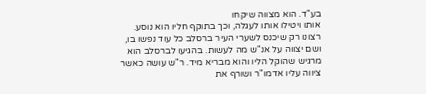בע"ד. הוא מצווה שיקחו
אותו ויטילו אותו לעגלה, וכך בתוקף חליו הוא נוסע. רצונו רק שיכנס לשערי העיר ברסלב כל עוד נפשו בו, ושם יצווה על אנ"ש מה לעשות. בהגיעו לברסלב הוא מרגיש שהוקל הליו והוא מבריא מיד. ר"ש עושה כאשר ציווה עליו אדמו"ר ושורף את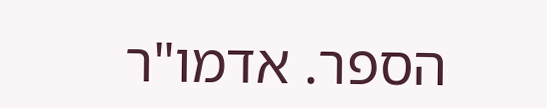הספר. אדמו"ר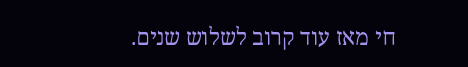חי מאז עוד קרוב לשלוש שנים.